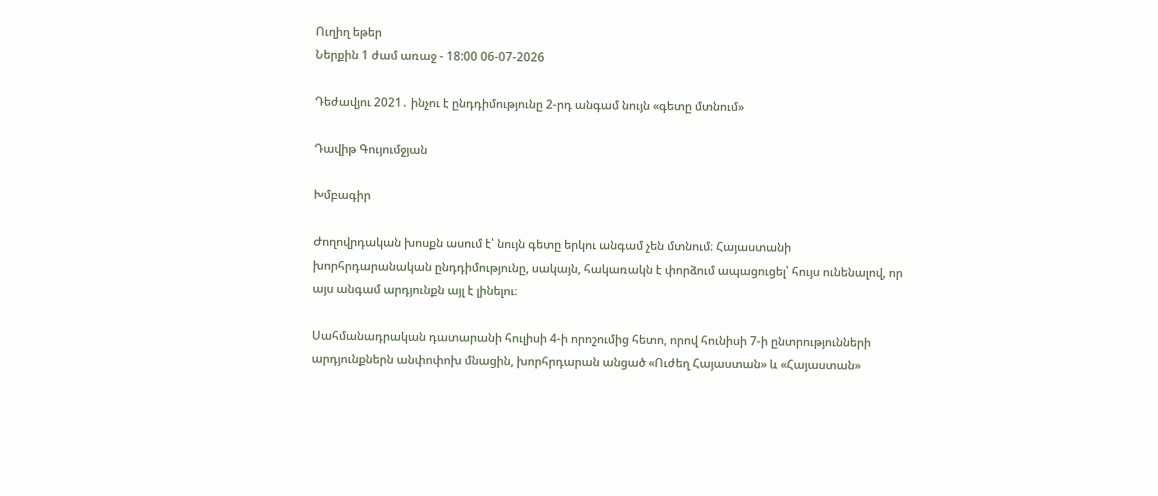Ուղիղ եթեր
Ներքին 1 ժամ առաջ - 18:00 06-07-2026

Դեժավյու 2021․ ինչու է ընդդիմությունը 2-րդ անգամ նույն «գետը մտնում»

Դավիթ Գույումջյան

Խմբագիր

Ժողովրդական խոսքն ասում է՝ նույն գետը երկու անգամ չեն մտնում։ Հայաստանի խորհրդարանական ընդդիմությունը, սակայն, հակառակն է փորձում ապացուցել՝ հույս ունենալով, որ այս անգամ արդյունքն այլ է լինելու։

Սահմանադրական դատարանի հուլիսի 4-ի որոշումից հետո, որով հունիսի 7-ի ընտրությունների արդյունքներն անփոփոխ մնացին, խորհրդարան անցած «Ուժեղ Հայաստան» և «Հայաստան»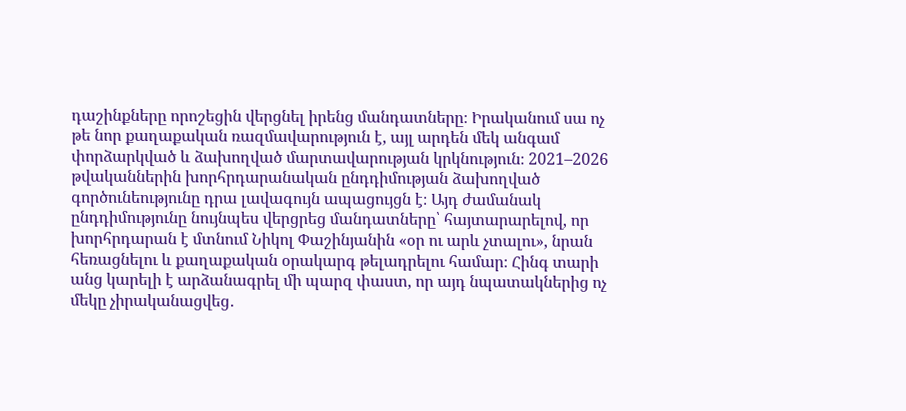դաշինքները որոշեցին վերցնել իրենց մանդատները։ Իրականում սա ոչ թե նոր քաղաքական ռազմավարություն է, այլ արդեն մեկ անգամ փորձարկված և ձախողված մարտավարության կրկնություն։ 2021–2026 թվականներին խորհրդարանական ընդդիմության ձախողված գործունեությունը դրա լավագույն ապացույցն է։ Այդ ժամանակ ընդդիմությունը նույնպես վերցրեց մանդատները՝ հայտարարելով, որ խորհրդարան է մտնում Նիկոլ Փաշինյանին «օր ու արև չտալու», նրան հեռացնելու և քաղաքական օրակարգ թելադրելու համար։ Հինգ տարի անց կարելի է արձանագրել մի պարզ փաստ, որ այդ նպատակներից ոչ մեկը չիրականացվեց․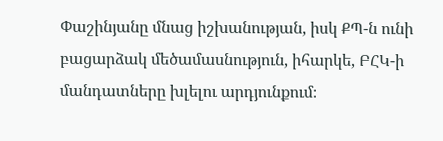Փաշինյանը մնաց իշխանության, իսկ ՔՊ-ն ունի բացարձակ մեծամասնություն, իհարկե, ԲՀԿ-ի մանդատները խլելու արդյունքում։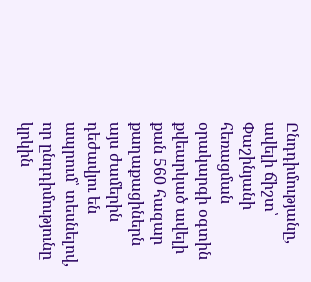Ընդդիմությանը, ավելի ճիշտ՝ Փաշինյանի հեռացման օրակարգի օգտին քվեարկած ավելի քան 560 հազար քաղաքացիներն այս ժամերին դեժավյու են ապրում՝ տեսնելով, որ ընդդիմությունը կրկին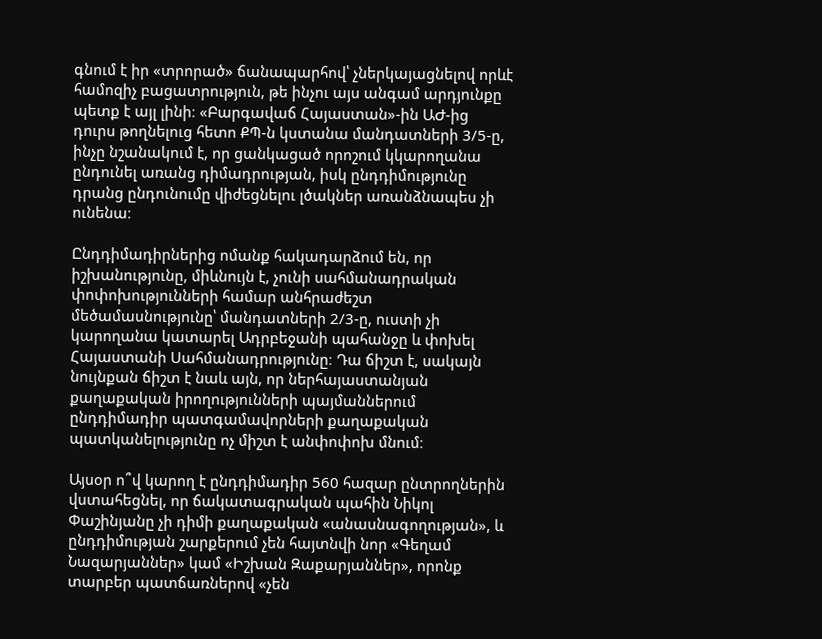գնում է իր «տրորած» ճանապարհով՝ չներկայացնելով որևէ համոզիչ բացատրություն, թե ինչու այս անգամ արդյունքը պետք է այլ լինի։ «Բարգավաճ Հայաստան»-ին ԱԺ-ից դուրս թողնելուց հետո ՔՊ-ն կստանա մանդատների 3/5-ը, ինչը նշանակում է, որ ցանկացած որոշում կկարողանա ընդունել առանց դիմադրության, իսկ ընդդիմությունը դրանց ընդունումը վիժեցնելու լծակներ առանձնապես չի ունենա։

Ընդդիմադիրներից ոմանք հակադարձում են, որ իշխանությունը, միևնույն է, չունի սահմանադրական փոփոխությունների համար անհրաժեշտ մեծամասնությունը՝ մանդատների 2/3-ը, ուստի չի կարողանա կատարել Ադրբեջանի պահանջը և փոխել Հայաստանի Սահմանադրությունը։ Դա ճիշտ է, սակայն նույնքան ճիշտ է նաև այն, որ ներհայաստանյան քաղաքական իրողությունների պայմաններում ընդդիմադիր պատգամավորների քաղաքական պատկանելությունը ոչ միշտ է անփոփոխ մնում։

Այսօր ո՞վ կարող է ընդդիմադիր 560 հազար ընտրողներին վստահեցնել, որ ճակատագրական պահին Նիկոլ Փաշինյանը չի դիմի քաղաքական «անասնագողության», և ընդդիմության շարքերում չեն հայտնվի նոր «Գեղամ Նազարյաններ» կամ «Իշխան Զաքարյաններ», որոնք տարբեր պատճառներով «չեն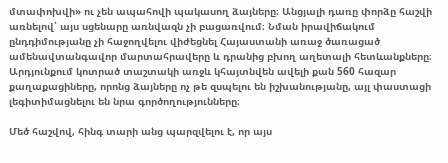մտափոխվի» ու չեն ապահովի պակասող ձայները։ Անցյալի դառը փորձը հաշվի առնելով՝ այս սցենարը առնվազն չի բացառվում։ Նման իրավիճակում ընդդիմությանը չի հաջողվելու վիժեցնել Հայաստանի առաջ ծառացած ամենավտանգավոր մարտահրավերը և դրանից բխող աղետալի հետևանքները։ Արդյունքում կոտրած տաշտակի առջև կհայտնվեն ավելի քան 560 հազար քաղաքացիները, որոնց ձայները ոչ թե զսպելու են իշխանությանը, այլ փաստացի լեգիտիմացնելու են նրա գործողությունները։

Մեծ հաշվով, հինգ տարի անց պարզվելու է, որ այս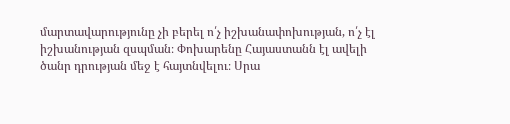մարտավարությունը չի բերել ո՛չ իշխանափոխության, ո՛չ էլ իշխանության զսպման։ Փոխարենը Հայաստանն էլ ավելի ծանր դրության մեջ է հայտնվելու։ Սրա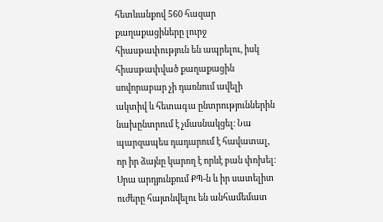հետևանքով 560 հազար քաղաքացիները լուրջ հիասթափություն են ապրելու, իսկ հիասթափված քաղաքացին սովորաբար չի դառնում ավելի ակտիվ և հետագա ընտրություններին նախընտրում է չմասնակցել։ Նա պարզապես դադարում է հավատալ, որ իր ձայնը կարող է որևէ բան փոխել։ Սրա արդյունքում ՔՊ-ն և իր սատելիտ ուժերը հայտնվելու են անհամեմատ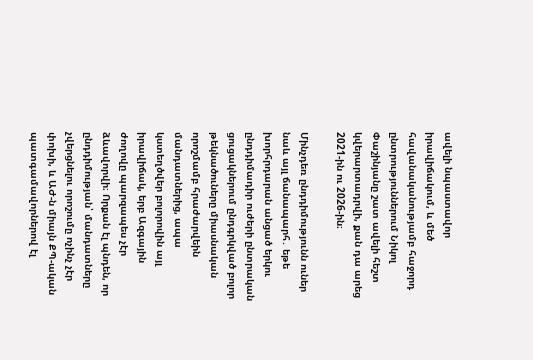ավելի նպաստավոր իրավիճակում, և մեծ հավանականությամբ հաջորդ ընտրություններում Նիկոլ Փաշինյանը շատ ավելի հեշտ կվերարտադրվի, քան դա արեց 2021-ին ու 2026-ին։

Մինչդեռ ընդդիմությունն ուներ նաև այլ ճանապարհ․ եթե խորհրդարան անցած երկու ընդդիմադիր ուժերի ընտրական ցուցակներում ընդգրկված բոլոր թեկնածուները միասնական որոշմամբ հրաժարվեին մանդատներից, ապա կստեղծվեր բոլորովին այլ իրավիճակ, երբ Ազգային ժողովը պարզապես չէր ձևավորվի։ Որքան էլ պնդեն, որ ընդդիմության՝ մանդատները չվերցնելու որոշումը ոչինչ չէր փոխի, և ԱԺ-ն միայն ՔՊ-ական պատգամավորներով էլ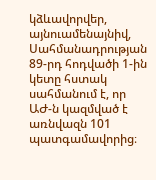կձևավորվեր, այնուամենայնիվ, Սահմանադրության 89-րդ հոդվածի 1-ին կետը հստակ սահմանում է, որ ԱԺ-ն կազմված է առնվազն 101 պատգամավորից։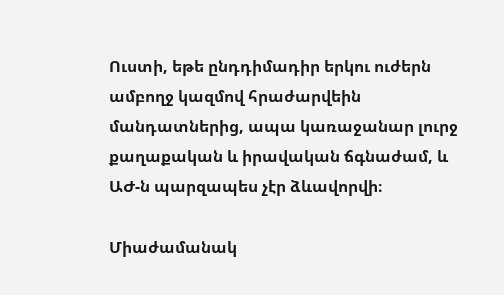Ուստի, եթե ընդդիմադիր երկու ուժերն ամբողջ կազմով հրաժարվեին մանդատներից, ապա կառաջանար լուրջ քաղաքական և իրավական ճգնաժամ, և ԱԺ-ն պարզապես չէր ձևավորվի։

Միաժամանակ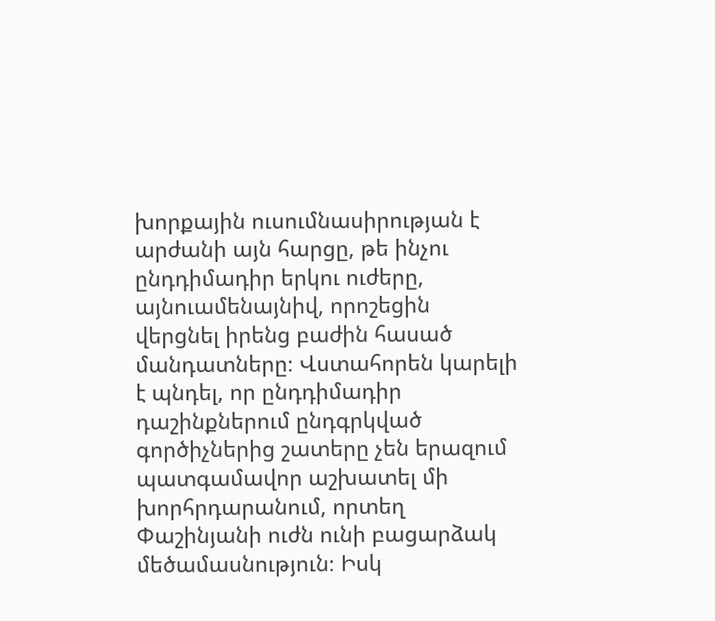խորքային ուսումնասիրության է արժանի այն հարցը, թե ինչու ընդդիմադիր երկու ուժերը, այնուամենայնիվ, որոշեցին վերցնել իրենց բաժին հասած մանդատները։ Վստահորեն կարելի է պնդել, որ ընդդիմադիր դաշինքներում ընդգրկված գործիչներից շատերը չեն երազում պատգամավոր աշխատել մի խորհրդարանում, որտեղ Փաշինյանի ուժն ունի բացարձակ մեծամասնություն։ Իսկ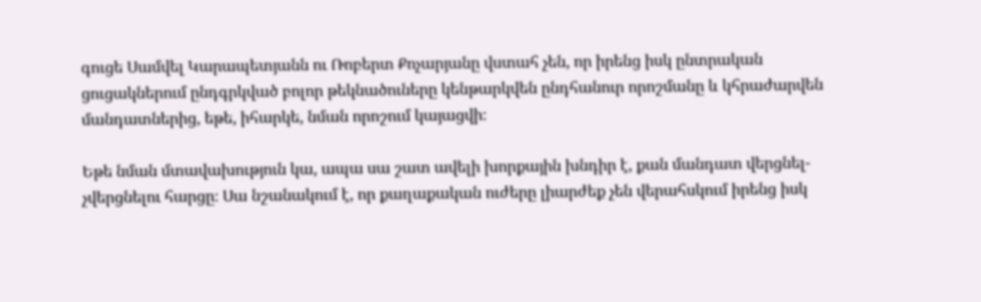գուցե Սամվել Կարապետյանն ու Ռոբերտ Քոչարյանը վստահ չեն, որ իրենց իսկ ընտրական ցուցակներում ընդգրկված բոլոր թեկնածուները կենթարկվեն ընդհանուր որոշմանը և կհրաժարվեն մանդատներից, եթե, իհարկե, նման որոշում կայացվի։

Եթե նման մտավախություն կա, ապա սա շատ ավելի խորքային խնդիր է, քան մանդատ վերցնել-չվերցնելու հարցը։ Սա նշանակում է, որ քաղաքական ուժերը լիարժեք չեն վերահսկում իրենց իսկ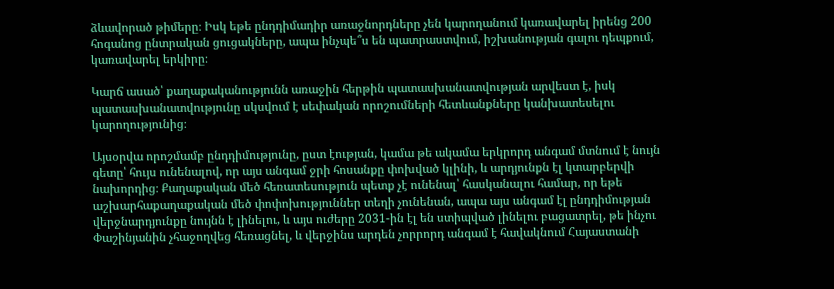ձևավորած թիմերը։ Իսկ եթե ընդդիմադիր առաջնորդները չեն կարողանում կառավարել իրենց 200 հոգանոց ընտրական ցուցակները, ապա ինչպե՞ս են պատրաստվում, իշխանության գալու դեպքում, կառավարել երկիրը։

Կարճ ասած՝ քաղաքականությունն առաջին հերթին պատասխանատվության արվեստ է, իսկ պատասխանատվությունը սկսվում է սեփական որոշումների հետևանքները կանխատեսելու կարողությունից։

Այսօրվա որոշմամբ ընդդիմությունը, ըստ էության, կամա թե ակամա երկրորդ անգամ մտնում է նույն գետը՝ հույս ունենալով, որ այս անգամ ջրի հոսանքը փոխված կլինի, և արդյունքն էլ կտարբերվի նախորդից։ Քաղաքական մեծ հեռատեսություն պետք չէ ունենալ՝ հասկանալու համար, որ եթե աշխարհաքաղաքական մեծ փոփոխություններ տեղի չունենան, ապա այս անգամ էլ ընդդիմության վերջնարդյունքը նույնն է լինելու, և այս ուժերը 2031-ին էլ են ստիպված լինելու բացատրել, թե ինչու Փաշինյանին չհաջողվեց հեռացնել, և վերջինս արդեն չորրորդ անգամ է հավակնում Հայաստանի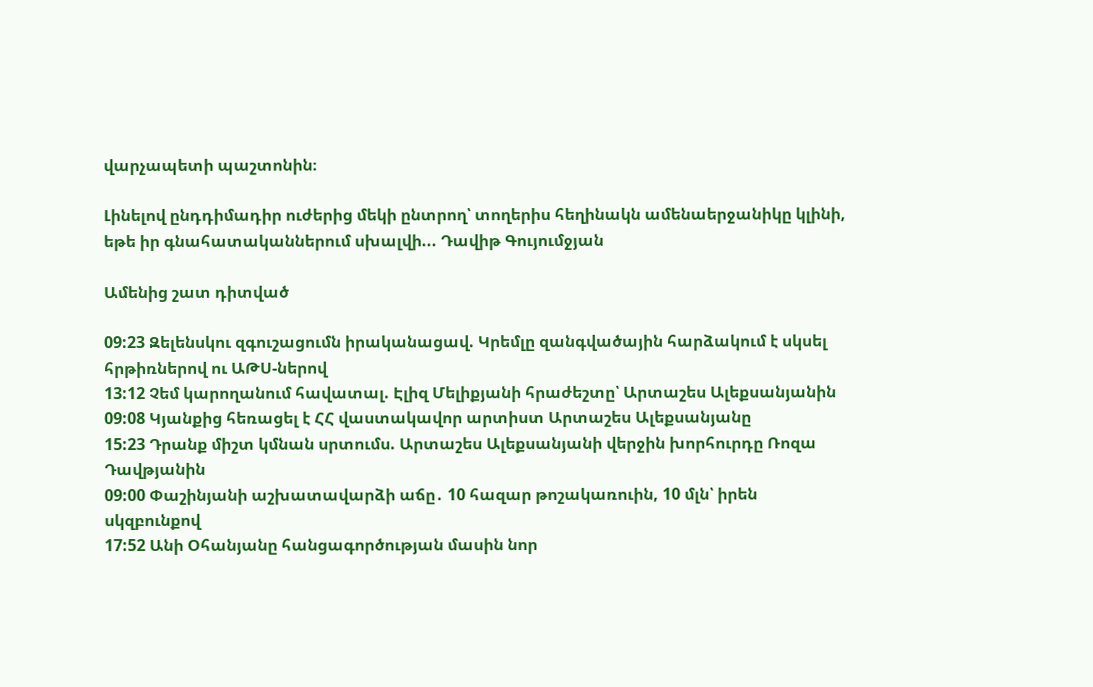վարչապետի պաշտոնին։

Լինելով ընդդիմադիր ուժերից մեկի ընտրող՝ տողերիս հեղինակն ամենաերջանիկը կլինի, եթե իր գնահատականներում սխալվի... Դավիթ Գույումջյան

Ամենից շատ դիտված

09:23 Զելենսկու զգուշացումն իրականացավ. Կրեմլը զանգվածային հարձակում է սկսել հրթիռներով ու ԱԹՍ-ներով
13:12 Չեմ կարողանում հավատալ. Էլիզ Մելիքյանի հրաժեշտը՝ Արտաշես Ալեքսանյանին
09:08 Կյանքից հեռացել է ՀՀ վաստակավոր արտիստ Արտաշես Ալեքսանյանը
15:23 Դրանք միշտ կմնան սրտումս. Արտաշես Ալեքսանյանի վերջին խորհուրդը Ռոզա Դավթյանին
09:00 Փաշինյանի աշխատավարձի աճը․ 10 հազար թոշակառուին, 10 մլն՝ իրեն սկզբունքով
17:52 Անի Օհանյանը հանցագործության մասին նոր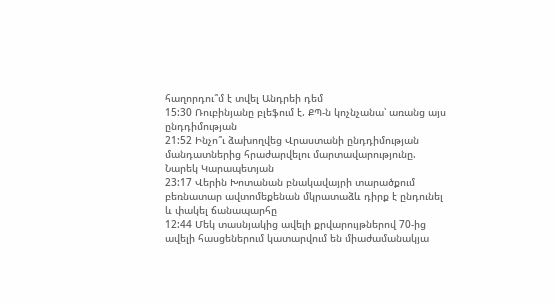հաղորդու՞մ է տվել Անդրեի դեմ
15:30 Ռուբինյանը բլեֆում է. ՔՊ-ն կոչնչանա՝ առանց այս ընդդիմության
21:52 Ինչո՞ւ ձախողվեց Վրաստանի ընդդիմության մանդատներից հրաժարվելու մարտավարությունը. Նարեկ Կարապետյան
23:17 Վերին Խոտանան բնակավայրի տարածքում բեռնատար ավտոմեքենան մկրատաձև դիրք է ընդունել և փակել ճանապարհը
12:44 Մեկ տասնյակից ավելի քրվարույթներով 70-ից ավելի հասցեներում կատարվում են միաժամանակյա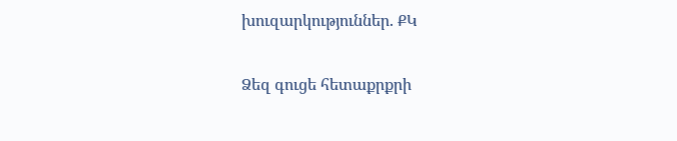խուզարկություններ. ՔԿ

Ձեզ գուցե հետաքրքրի